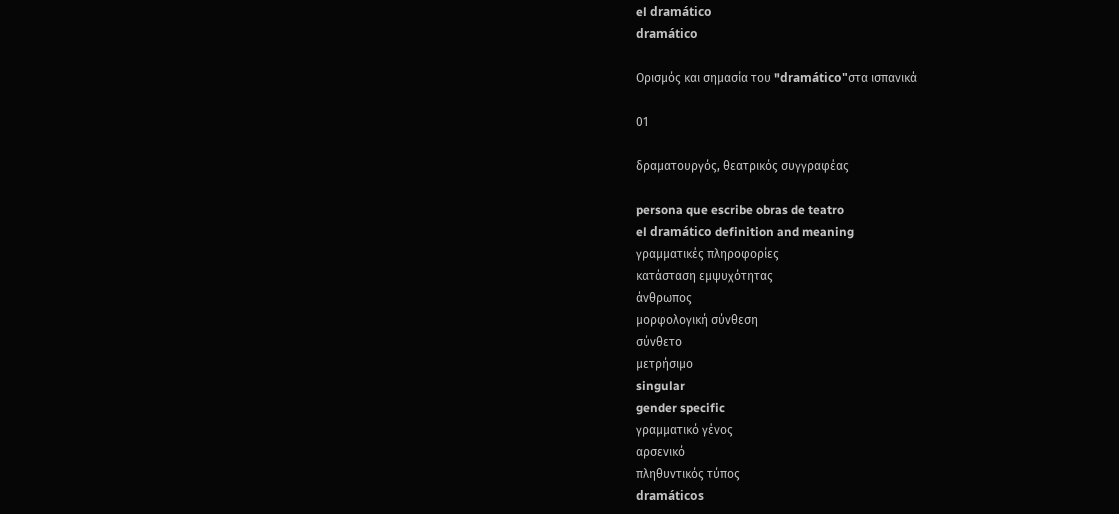el dramático
dramático

Ορισμός και σημασία του "dramático"στα ισπανικά

01

δραματουργός, θεατρικός συγγραφέας

persona que escribe obras de teatro
el dramático definition and meaning
γραμματικές πληροφορίες
κατάσταση εμψυχότητας
άνθρωπος
μορφολογική σύνθεση
σύνθετο
μετρήσιμο
singular
gender specific
γραμματικό γένος
αρσενικό
πληθυντικός τύπος
dramáticos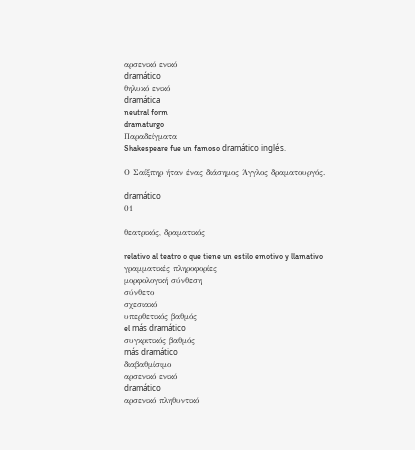αρσενικό ενικό
dramático
θηλυκό ενικό
dramática
neutral form
dramaturgo
Παραδείγματα
Shakespeare fue un famoso dramático inglés.

Ο Σαίξπηρ ήταν ένας διάσημος Άγγλος δραματουργός.

dramático
01

θεατρικός, δραματικός

relativo al teatro o que tiene un estilo emotivo y llamativo
γραμματικές πληροφορίες
μορφολογική σύνθεση
σύνθετο
σχεσιακό
υπερθετικός βαθμός
el más dramático
συγκριτικός βαθμός
más dramático
διαβαθμίσιμο
αρσενικό ενικό
dramático
αρσενικό πληθυντικό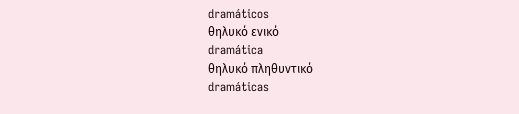dramáticos
θηλυκό ενικό
dramática
θηλυκό πληθυντικό
dramáticas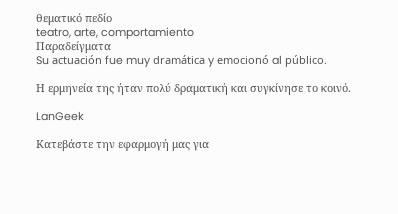θεματικό πεδίο
teatro, arte, comportamiento
Παραδείγματα
Su actuación fue muy dramática y emocionó al público.

Η ερμηνεία της ήταν πολύ δραματική και συγκίνησε το κοινό.

LanGeek

Κατεβάστε την εφαρμογή μας για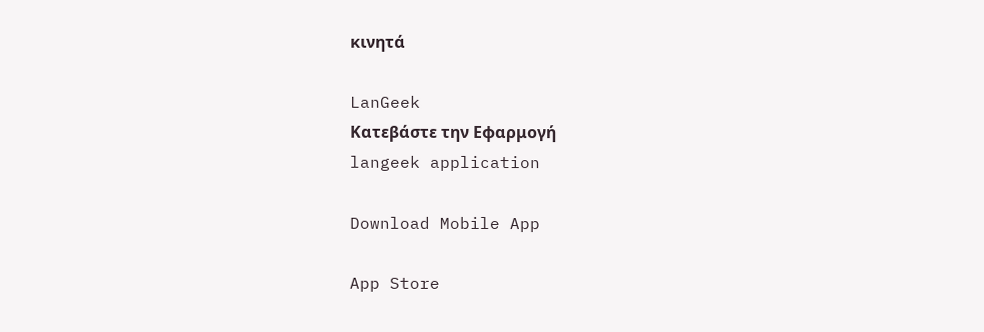κινητά

LanGeek
Κατεβάστε την Εφαρμογή
langeek application

Download Mobile App

App Store